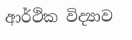ආර්ථික විද්‍යාව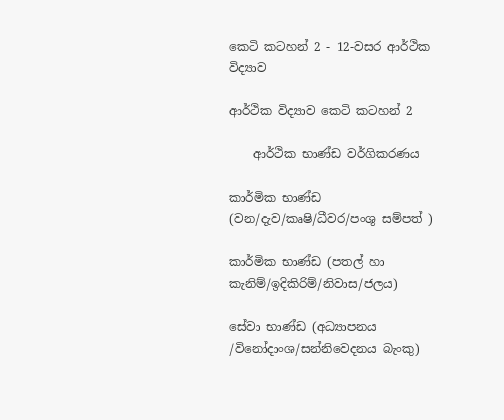කෙටි කටහන් 2 - 12-වසර ආර්ථික විද්‍යාව

ආර්ථික විද්‍යාව කෙටි කටහන් 2

    ආර්ථික භාණ්ඩ වර්ගිකරණය

කාර්මික භාණ්ඩ  (වන/දැව/කෘෂි/ධීවර/පංශු සම්පත් )

කාර්මික භාණ්ඩ (පතල් හා කැනිම්/ඉදිකිරිම්/නිවාස/ජලය)

සේවා භාණ්ඩ (අධ්‍යාපනය /විනෝදාංශ/සන්නිවෙදනය බැංකු)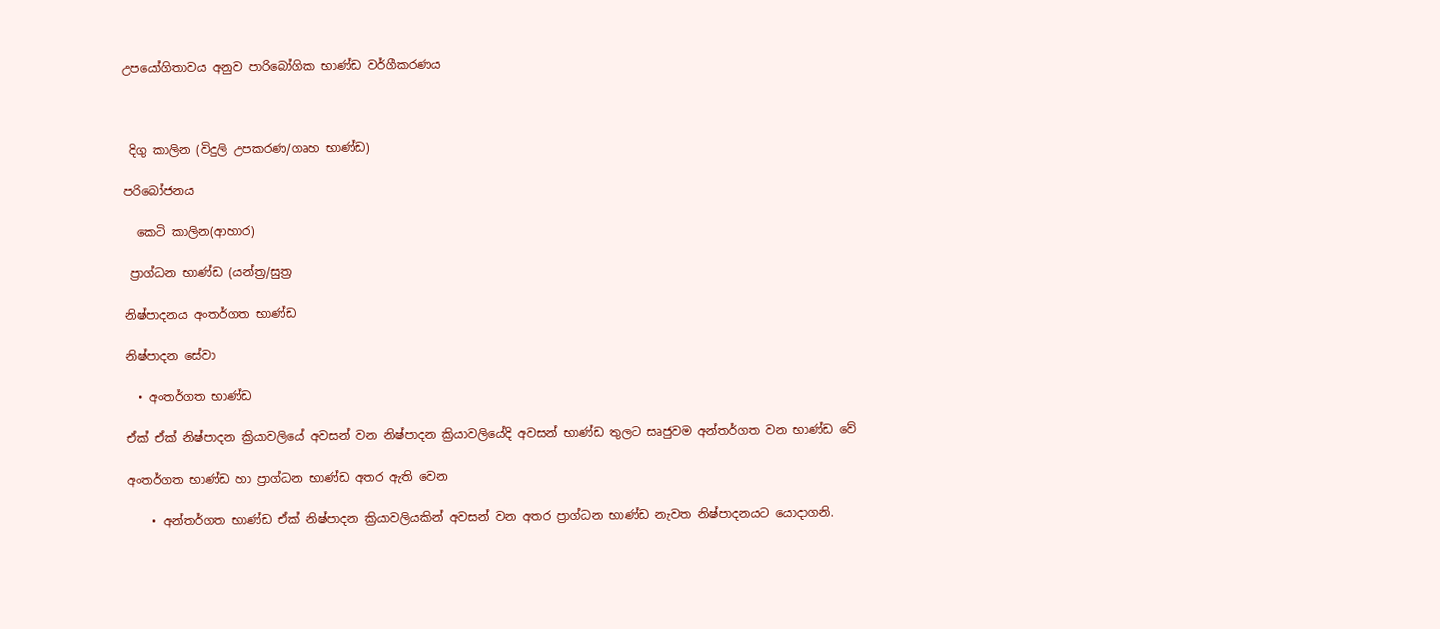උපයෝගිතාවය අනුව පාරිබෝගික භාණ්ඩ වර්ගීකරණය



 දිගු කාලින (විදුලි උපකරණ/ගෘහ භාණ්ඩ)

පරිබෝජනය

  කෙටි කාලින(ආහාර)

 ප්‍රාග්ධන භාණ්ඩ (යන්ත්‍ර/සුත්‍ර

නිෂ්පාදනය අංතර්ගත භාණ්ඩ

නිෂ්පාදන සේවා

  • අංතර්ගත භාණ්ඩ

ඒක් ඒක් නිෂ්පාදන ක්‍රියාවලියේ අවසන් වන නිෂ්පාදන ක්‍රියාවලියේදි අවසන් භාණ්ඩ තුලට සෘජුවම අන්තර්ගත වන භාණ්ඩ වේ

අංතර්ගත භාණ්ඩ හා ප්‍රාග්ධන භාණ්ඩ අතර ඇති වෙන

    • අන්තර්ගත භාණ්ඩ ඒක් නිෂ්පාදන ක්‍රියාවලියකින් අවසන් වන අතර ප්‍රාග්ධන භාණ්ඩ නැවත නිෂ්පාදනයට යොදාගනි.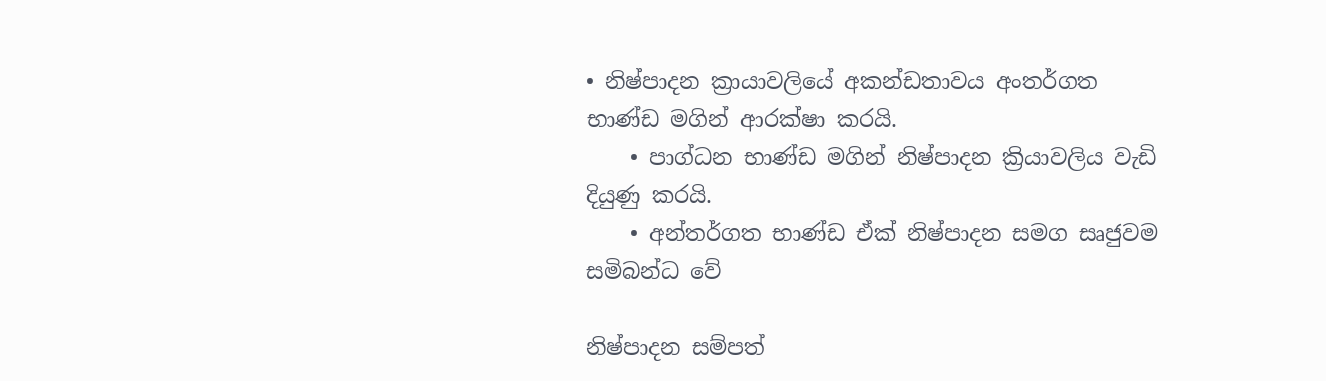• නිෂ්පාදන ක්‍රායාවලියේ අකන්ඩතාවය අංතර්ගත භාණ්ඩ මගින් ආරක්ෂා කරයි.
    • පාග්ධන භාණ්ඩ මගින් නිෂ්පාදන ක්‍රියාවලිය වැඩි දියුණු කරයි.
    • අන්තර්ගත භාණ්ඩ ඒක් නිෂ්පාදන සමග සෘජුවම සමිබන්ධ වේ

නිෂ්පාදන සම්පත්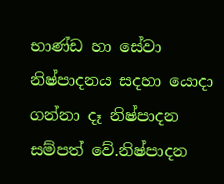භාණ්ඩ හා සේවා නිෂ්පාදනය සදහා යොදා ගන්නා දෑ නිෂ්පාදන සම්පත් වේ.නිෂ්පාදන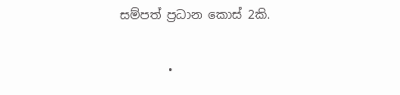සම්පත් ප්‍රධාන කොස් 2කි.

        •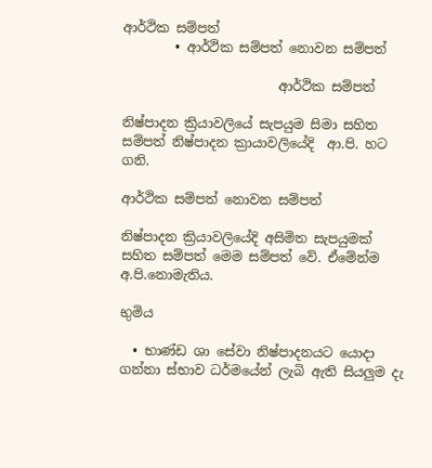ආර්ථික සම්පත්
        • ආර්ථික සම්පත් නොවන සම්පත්

                        ආර්ථික සම්පත්

නිෂ්පාදන ක්‍රියාවලියේ සැපයුම සිමා සහිත සම්පත් නිෂ්පාදන ක්‍රායාවලියේදි  ආ.පි. හට ගනි.

ආර්ථික සම්පත් නොවන සම්පත්

නිෂ්පාදන ක්‍රියාවලියේදි අසිමිත සැපයුමක් සහිත සම්පත් මෙම සම්පත් වේ. ඒමේන්ම අ.පි.නොමැතිය.

භුමිය

  • භාණ්ඩ ශා සේවා නිෂ්පාදනයට යොදා ගන්නා ස්භාව ධර්මයේන් ලැබි ඇති සියලුම දැ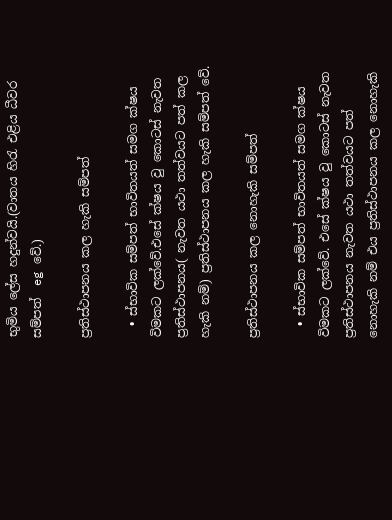භුමිය ලේස හදුන්වයි.(වාතය හිරැ එළිය ධීවර සම්පත්  eg වේ.)

ප්‍රතිස්ථාපනය කල හැකි සම්පත්

  • ස්භාවික සම්පත් භාවිතයත් සමග ක්ෂය විමකට ලක්වේ.එසේ ක්ෂය වු කොටස් නැවත ප්‍රතිස්ථාපනය( නැවත යථා තත්වයට පත් කල හැකි නම්) ප්‍රතිස්ථාපනය කල හැකි සම්පත් වේ.

ප්‍රතිස්ථාපනය කල නොහැකි සම්පත්

  • ස්භාවික සම්පත් භාවිතයත් සමග ක්ෂය විමකට ලක්වේ. එසේ ක්ෂය වු කොටස් නැවත ප්‍රතිස්ථාපනය නැවත යථා තත්වයට පත් නොහැකි නම් එය ප්‍රතිස්ථාපනය කල නොහැකි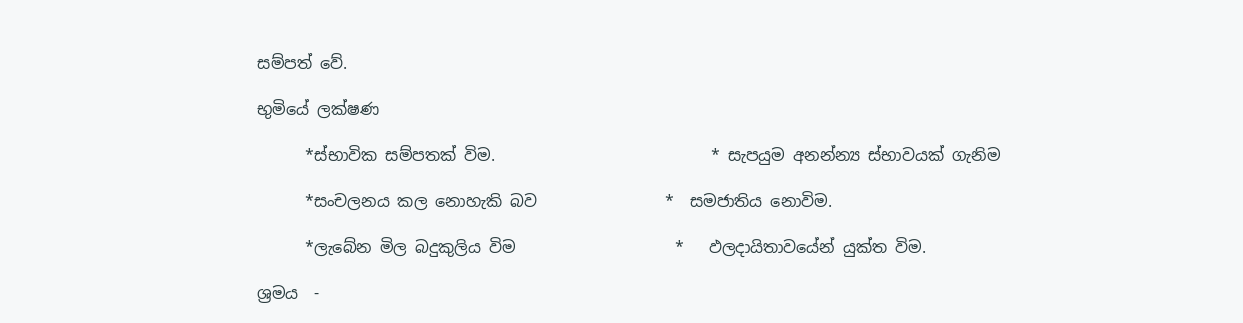සම්පත් වේ.

භුමියේ ලක්ෂණ

      *ස්භාවික සම්පතක් විම.                           * සැපයුම අනන්න්‍ය ස්භාවයක් ගැනිම

      *සංචලනය කල නොහැකි බව                *  සමජාතිය නොවිම.

      *ලැබේන මිල බදුකුලිය විම                    *   ඵලදායිතාවයේන් යුක්ත විම.

ශ්‍රමය  -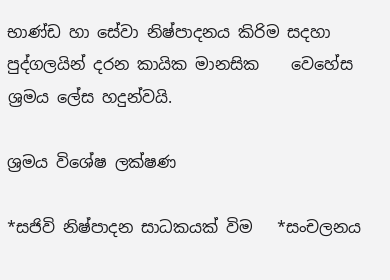භාණ්ඩ හා සේවා නිෂ්පාදනය කිරිම සදහා පුද්ගලයින් දරන කායික මානසික    වෙහේස ශ්‍රමය ලේස හදුන්වයි.

ශ්‍රමය විශේෂ ලක්ෂණ

*සජිවි නිෂ්පාදන සාධකයක් විම   *සංචලනය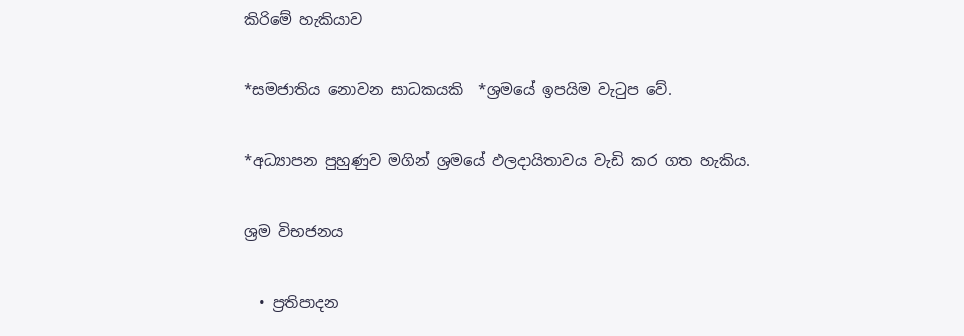කිරිමේ හැකියාව

*සමජාතිය නොවන සාධකයකි  *ශ්‍රමයේ ඉපයිම වැටුප වේ.

*අධ්‍යාපන පුහුණුව මගින් ශ්‍රමයේ ඵලදායිතාවය වැඩි කර ගත හැකිය.

ශ්‍රම විභජනය

  • ප්‍රතිපාදන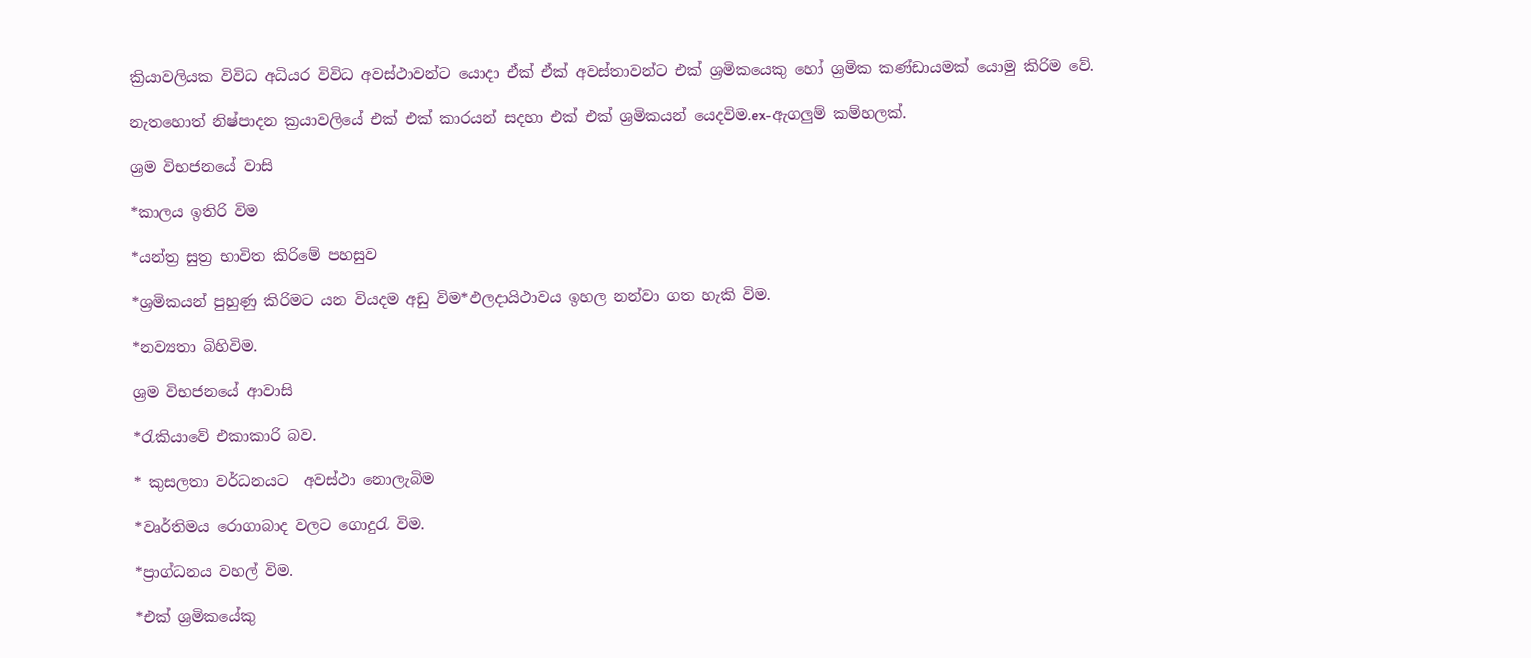ක්‍රියාවලියක විවිධ අධියර විවිධ අවස්ථාවන්ට යොදා ඒක් ඒක් අවස්තාවන්ට එක් ශ්‍රමිකයෙකු හෝ ශ්‍රමික කණ්ඩායමක් යොමු කිරිම වේ.

නැතහොත් නිෂ්පාදන ක්‍රයාවලියේ එක් එක් කාරයන් සදහා එක් එක් ශ්‍රමිකයන් යෙදවිම.ex-ඇගලුම් කම්හලක්.

ශ්‍රම විභජනයේ වාසි

*කාලය ඉතිරි විම

*යන්ත්‍ර සුත්‍ර භාවිත කිරිමේ පහසුව

*ශ්‍රමිකයන් පුහුණු කිරිමට යන වියදම අඩු විම*ඵලදායිථාවය ඉහල නන්වා ගත හැකි විම.

*නව්‍යතා බිහිවිම.

ශ්‍රම විභජනයේ ආවාසි

*රැකියාවේ එකාකාරි බව.

* කුසලතා වර්ධනයට  අවස්ථා නොලැබිම

*වෘර්තිමය රොගාබාද වලට ගොදුරැ විම.

*ප්‍රාග්ධනය වහල් විම.

*එක් ශ්‍රමිකයේකු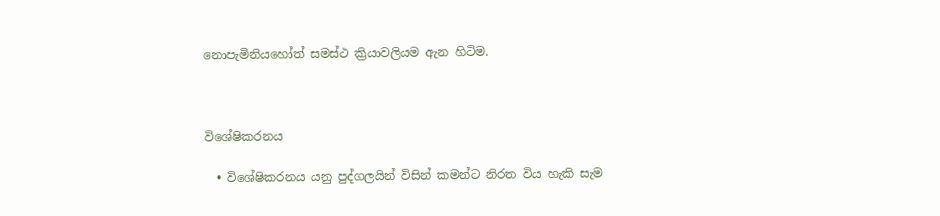නොපැමිනියහෝත් සමස්ථ ක්‍රියාවලියම ඇන හිටිම.



විශේෂිකරනය

  • විශේෂිකරනය යනු පුද්ගලයින් විසින් කමන්ට නිරත විය හැකි සැම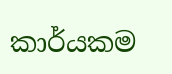කාර්යකම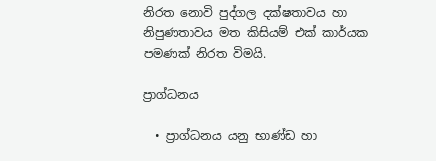නිරත නොවි පුද්ගල දක්ෂතාවය හා නිපුණතාවය මත කිසියම් එක් කාර්යක පමණක් නිරත විමයි.

ප්‍රාග්ධනය

  • ප්‍රාග්ධනය යනු භාණ්ඩ හා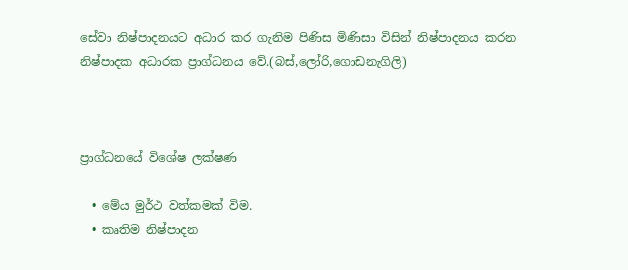සේවා නිෂ්පාදනයට අධාර කර ගැනිම පිණිස මිණිසා විසින් නිෂ්පාදනය කරන නිෂ්පාදක අධාරක ප්‍රාග්ධනය වේ.(බස්,ලෝරි,ගොඩනැගිලි)



ප්‍රාග්ධනයේ විශේෂ ලක්ෂණ

  • මේය මුර්ථ වත්කමක් විම.
  • කෘතිම නිෂ්පාදන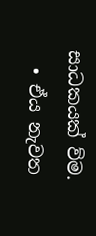සාධකයක් ව්ම.
  • ඒය නැවත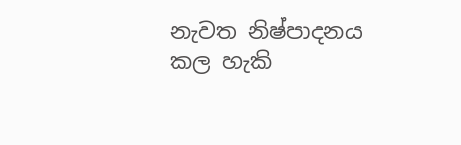නැවත නිෂ්පාදනය කල හැකි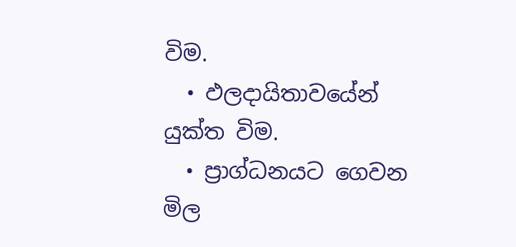විම.
  • ඵලදායිතාවයේන් යුක්ත විම.
  • ප්‍රාග්ධනයට ගෙවන මිල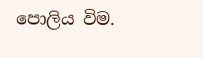පොලිය විම.